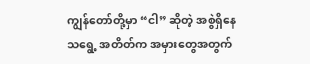ကျွန်တော်တို့မှာ “ငါ” ဆိုတဲ့ အစွဲရှိနေသရွေ့ အတိတ်က အမှားတွေအတွက်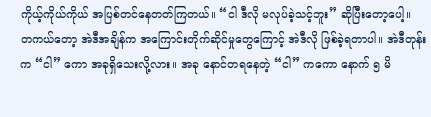ကိုယ့်ကိုယ်ကိုယ် အပြစ်တင်နေတတ်ကြတယ်။ “ငါ ဒီလို မလုပ်ခဲ့သင့်ဘူး” ဆိုပြီးတော့ပေါ့။
တကယ်တော့ အဲဒီအချိန်က အကြောင်းတိုက်ဆိုင်မှုတွေကြောင့် အဲဒီလို ဖြစ်ခဲ့ရတာပါ။ အဲဒီတုန်းက “ငါ” ကော အခုရှိသေးလို့လား။ အခု နောင်တရနေတဲ့ “ငါ” ကကော နောက် ၅ မိ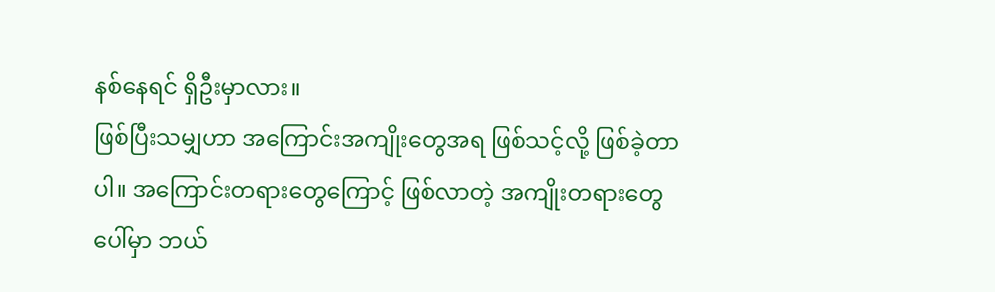နစ်နေရင် ရှိဦးမှာလား။
ဖြစ်ပြီးသမျှဟာ အကြောင်းအကျိုးတွေအရ ဖြစ်သင့်လို့ ဖြစ်ခဲ့တာပါ။ အကြောင်းတရားတွေကြောင့် ဖြစ်လာတဲ့ အကျိုးတရားတွေပေါ်မှာ ဘယ်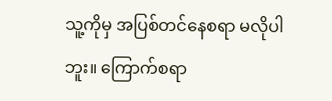သူ့ကိုမှ အပြစ်တင်နေစရာ မလိုပါဘူး။ ကြောက်စရာ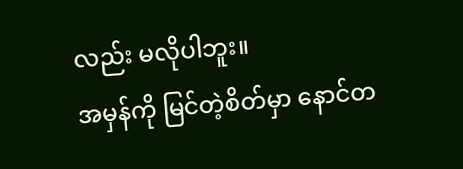လည်း မလိုပါဘူး။
အမှန်ကို မြင်တဲ့စိတ်မှာ နောင်တ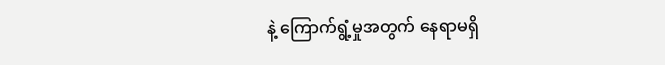နဲ့ ကြောက်ရွံ့မှုအတွက် နေရာမရှိ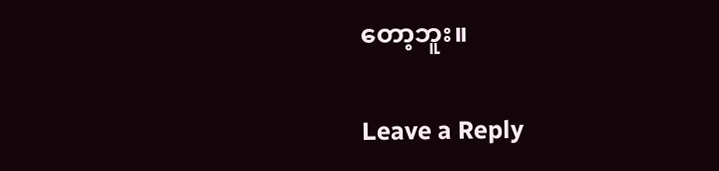တော့ဘူး။

Leave a Reply